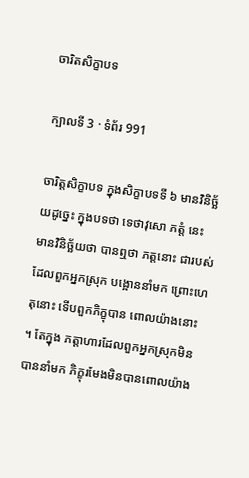ចារិតសិក្ខាបទ

ក្បាលទី 3 · ទំព័រ 991

ចារិត្តសិក្ខាបទ ក្នុងសិក្ខាបទទី ៦ មានវិនិច្ឆ័យដូច្នេះ ក្នុងបទថា ទេថាវុសោ ភត្តំ នេះ មានវិនិច្ឆ័យថា បានឮថា ភត្តនោះ ជារបស់ដែលពួកអ្នកស្រុក បង្អោននាំមក ព្រោះហេតុនោះ ទើបពួកភិក្ខុបាន ពោលយ៉ាងនោះ ។ តែក្នុង ភត្តាហារដែលពួកអ្នកស្រុកមិនបាននាំមក ភិក្ខុរមែងមិនបានពោលយ៉ាង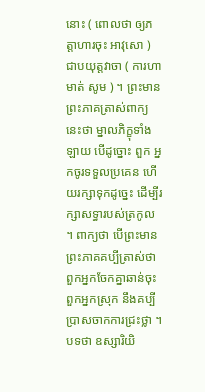នោះ ( ពោលថា ឲ្យភត្តាហារចុះ អាវុសោ ) ជាបយុត្តវាចា ( ការហាមាត់ សូម ) ។ ព្រះមានព្រះភាគត្រាស់ពាក្យនេះថា ម្នាលភិក្ខុទាំងឡាយ បើដូច្នោះ ពួក អ្នកចូរទទួលប្រគេន ហើយរក្សាទុកដូច្នេះ ដើម្បីរក្សាសទ្ធារបស់ត្រកូល ។ ពាក្យថា បើព្រះមានព្រះភាគគប្បីត្រាស់ថា ពួកអ្នកចែកគ្នាឆាន់ចុះ ពួកអ្នកស្រុក នឹងគប្បីប្រាសចាកការជ្រះថ្លា ។ បទថា ឧស្សារិយិ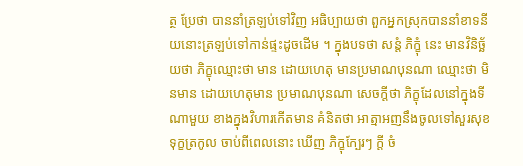ត្ថ ប្រែថា បាននាំត្រឡប់ទៅវិញ អធិប្បាយថា ពួកអ្នកស្រុកបាននាំខាទនីយនោះត្រឡប់ទៅកាន់ផ្ទះដូចដើម ។ ក្នុងបទថា សន្តំ ភិក្ខុំ នេះ មានវិនិច្ឆ័យថា ភិក្ខុឈ្មោះថា មាន ដោយហេតុ មានប្រមាណបុនណា ឈ្មោះថា មិនមាន ដោយហេតុមាន ប្រមាណបុនណា សេចក្តីថា ភិក្ខុដែលនៅក្នុងទីណាមួយ ខាងក្នុងវិហារកើតមាន គំនិតថា អាត្មាអញនឹងចូលទៅសួរសុខទុក្ខត្រកូល ចាប់ពីពេលនោះ ឃើញ ភិក្ខុក្បែរៗ ក្តី ចំ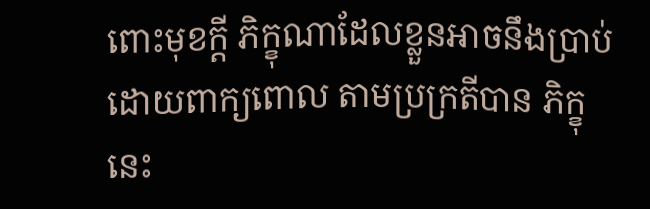ពោះមុខក្តី ភិក្ខុណាដែលខ្លួនអាចនឹងប្រាប់ដោយពាក្យពោល តាមប្រក្រតីបាន ភិក្ខុនេះ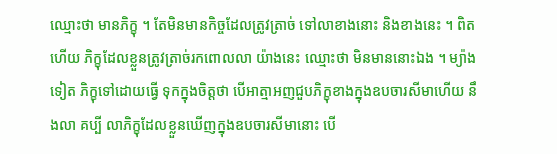ឈ្មោះថា មានភិក្ខុ ។ តែមិនមានកិច្ចដែលត្រូវត្រាច់ ទៅលាខាងនោះ និងខាងនេះ ។ ពិតហើយ ភិក្ខុដែលខ្លួនត្រូវត្រាច់រកពោលលា យ៉ាងនេះ ឈ្មោះថា មិនមាននោះឯង ។ ម្យ៉ាងទៀត ភិក្ខុទៅដោយធ្វើ ទុកក្នុងចិត្តថា បើអាត្មាអញជួបភិក្ខុខាងក្នុងឧបចារសីមាហើយ នឹងលា គប្បី លាភិក្ខុដែលខ្លួនឃើញក្នុងឧបចារសីមានោះ បើ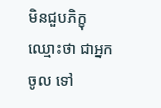មិនជួបភិក្ខុ ឈ្មោះថា ជាអ្នកចូល ទៅ